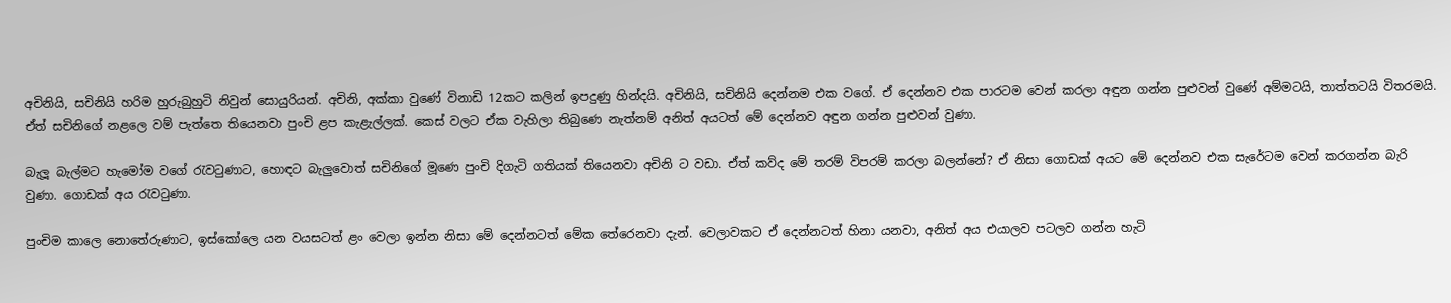අචිනියි, සචිනියි හරිම හුරුබුහුටි නිවුන් සොයුරියන්. අචිනි, අක්කා වුණේ විනාඩි 12කට කලින් ඉපදුණු හින්දයි. අචිනියි, සචිනියි දෙන්නම එක වගේ. ඒ දෙන්නව එක පාරටම වෙන් කරලා අඳුන ගන්න පුළුවන් වුණේ අම්මටයි, තාත්තටයි විතරමයි. ඒත් සචිනිගේ නළලෙ වම් පැත්තෙ තියෙනවා පුංචි ළප කැළැල්ලක්. කෙස් වලට ඒක වැහිලා තිබුණෙ නැත්නම් අනිත් අයටත් මේ දෙන්නව අඳුන ගන්න පුළුවන් වුණා.

බැලූ බැල්මට හැමෝම වගේ රැවටුණාට, හොඳට බැලුවොත් සචිනිගේ මූණෙ පුංචි දිගැටි ගතියක් තියෙනවා අචිනි ට වඩා. ඒත් කව්ද මේ තරම් විපරම් කරලා බලන්නේ? ඒ නිසා ගොඩක් අයට මේ දෙන්නව එක සැරේටම වෙන් කරගන්න බැරි වුණා. ගොඩක් අය රැවටුණා.

පුංචිම කාලෙ නොතේරුණාට, ඉස්කෝලෙ යන වයසටත් ළං වෙලා ඉන්න නිසා මේ දෙන්නටත් මේක තේරෙනවා දැන්. වෙලාවකට ඒ දෙන්නටත් හිනා යනවා, අනිත් අය එයාලව පටලව ගන්න හැටි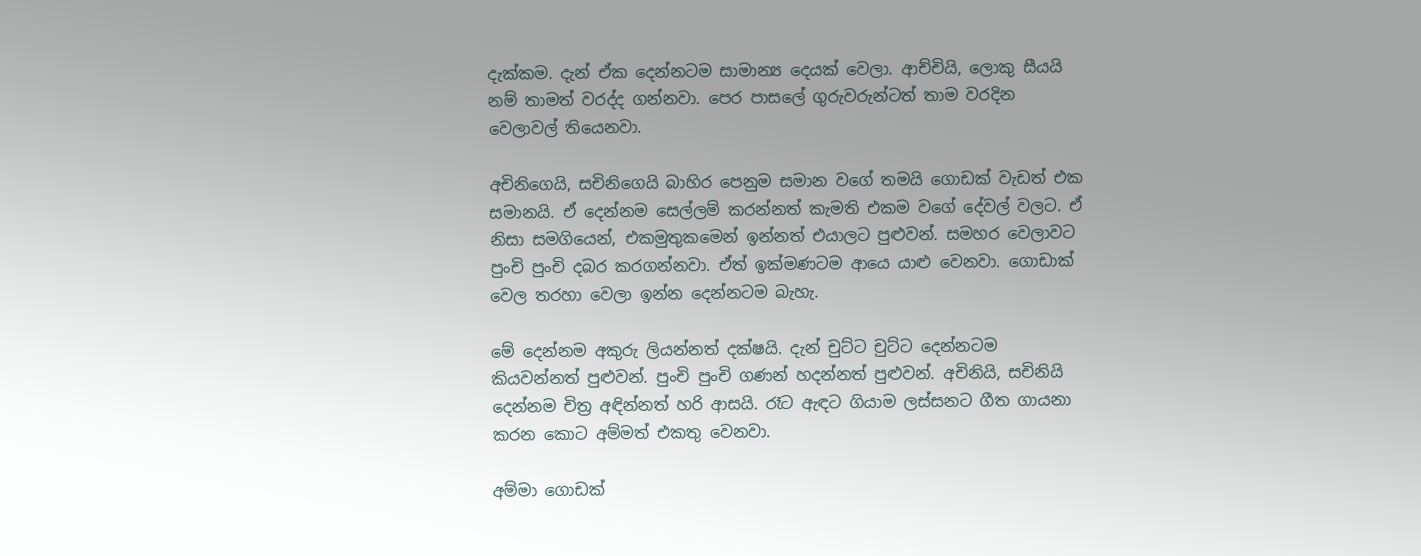දැක්කම. දැන් ඒක දෙන්නටම සාමාන්‍ය දෙයක් වෙලා. ආච්චියි, ලොකු සීයයි නම් තාමත් වරද්ද ගන්නවා. පෙර පාසලේ ගුරුවරුන්ටත් තාම වරදින වෙලාවල් තියෙනවා.

අචිනිගෙයි, සචිනිගෙයි බාහිර පෙනුම සමාන වගේ තමයි ගොඩක් වැඩත් එක සමානයි. ඒ දෙන්නම සෙල්ලම් කරන්නත් කැමති එකම වගේ දේවල් වලට. ඒ නිසා සමගියෙන්, එකමුතුකමෙන් ඉන්නත් එයාලට පුළුවන්. සමහර වෙලාවට පුංචි පුංචි දබර කරගන්නවා. ඒත් ඉක්මණටම ආයෙ යාළු වෙනවා. ගොඩාක් වෙල තරහා වෙලා ඉන්න දෙන්නටම බැහැ.

මේ දෙන්නම අකුරු ලියන්නත් දක්ෂයි. දැන් චුට්ට චුට්ට දෙන්නටම කියවන්නත් පුළුවන්. පුංචි පුංචි ගණන් හදන්නත් පුළුවන්. අචිනියි, සචිනියි දෙන්නම චිත්‍ර අඳින්නත් හරි ආසයි. රෑට ඇඳට ගියාම ලස්සනට ගීත ගායනා කරන කොට අම්මත් එකතු වෙනවා.

අම්මා ගොඩක්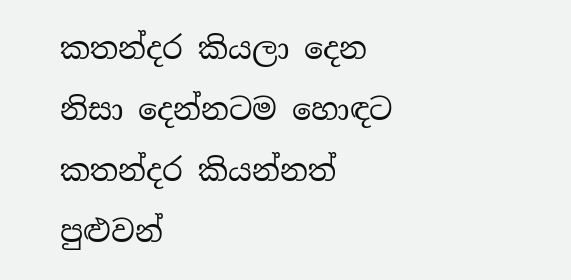කතන්දර කියලා දෙන නිසා දෙන්නටම හොඳට කතන්දර කියන්නත් පුළුවන්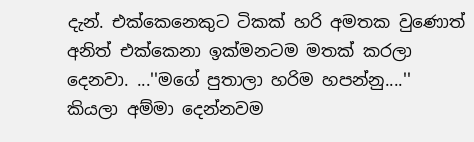දැන්. එක්කෙනෙකුට ටිකක් හරි අමතක වුණොත් අනිත් එක්කෙනා ඉක්මනටම මතක් කරලා දෙනවා. ...''මගේ පුතාලා හරිම හපන්නු....'' කියලා අම්මා දෙන්නවම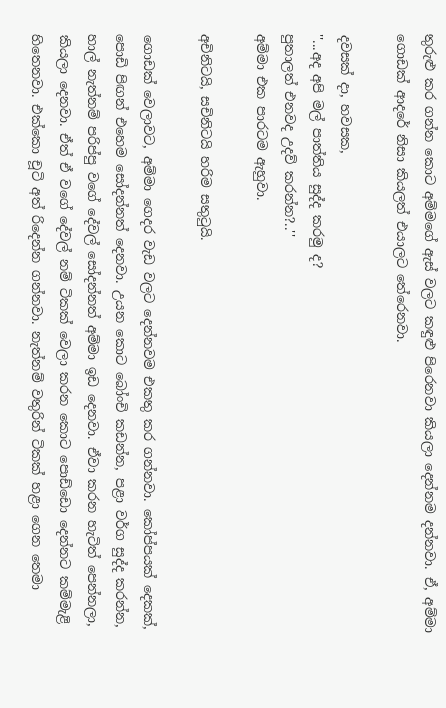තුරුළු කර ගන්න කොට අම්මගේ ඇස් වලට කඳුළු පිරෙනවා කියලා දෙන්නම දන්නවා. ඒ, අම්මා ගොඩක් ආදරේ නිසා කියලත් එයාලට තේරෙනවා.

දවසක් දා, හවසක,
''...අද අපි මල් පාත්තිය සුද්ද කරමු ද?
පුතාලත් එනවද උදව් කරන්න?..''
අම්මා එක පාරටම ඇහුවා.

අචිනිටයි, සචිනිටයි හරිම සතුටුයි.

ගොඩක් වෙලාවට, අම්මා ගෙදර වැඩ වලට දෙන්නවම එකතු කර ගන්නවා. කෝප්පයක් දෙකක්, පොඩි පිඟන් එහෙම සෝදන්නත් දෙනවා. උයන කොට බෝංචි කඩන්න, පළා වර්ග සුද්ද කරන්න, හාල් නැත්නම් පරිප්පු වගේ දේවල් සෝදන්නත් අම්මා ඉඩ දෙනවා. ඒවා කරන හැටිත් පෙන්නලා, කියලා දෙනවා. ඒත් ඒ වගේ දේවල් නම් ටිකක් වෙලා කරන කොට පොඩ්ඩො දෙන්නට කම්මැළි හිතෙනවා. එක්කො චූටි අත් රිදෙන්න ගන්නවා. නැත්නම් වතුරින් ටිකක් හළා ගෙන තෙමා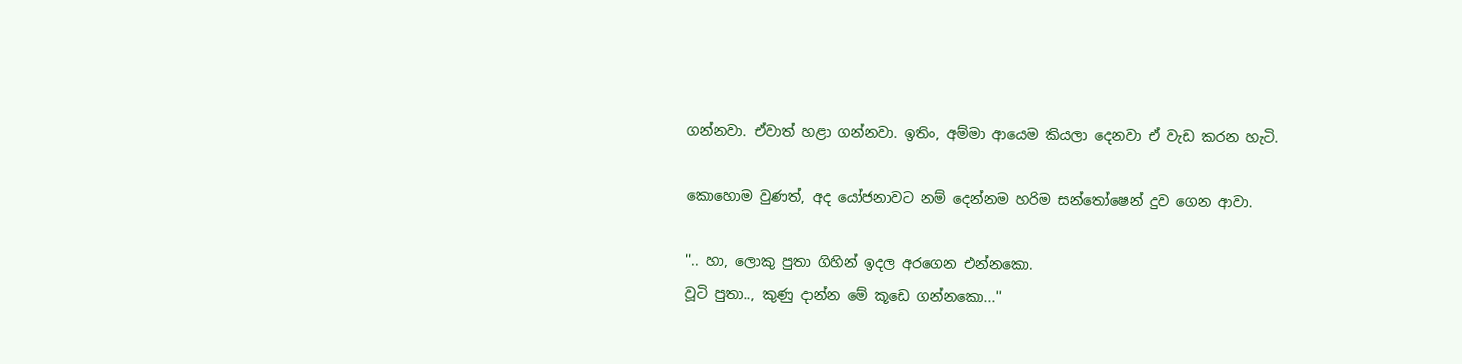ගන්නවා. ඒවාත් හළා ගන්නවා. ඉතිං, අම්මා ආයෙම කියලා දෙනවා ඒ වැඩ කරන හැටි.

කොහොම වුණත්, අද යෝජනාවට නම් දෙන්නම හරිම සන්තෝෂෙන් දුව ගෙන ආවා.

''.. හා, ලොකු පුතා ගිහින් ඉදල අරගෙන එන්නකො.
වූටි පුතා.., කුණු දාන්න මේ කූඩෙ ගන්නකො...''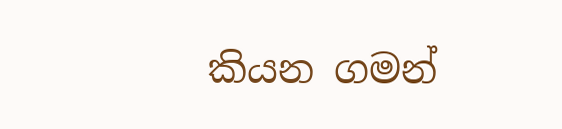කියන ගමන්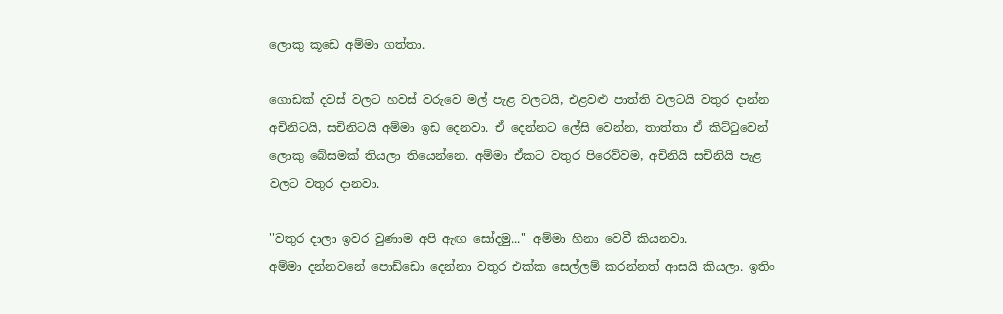ලොකු කූඩෙ අම්මා ගත්තා.

ගොඩක් දවස් වලට හවස් වරුවෙ මල් පැළ වලටයි, එළවළු පාත්ති වලටයි වතුර දාන්න අචිනිටයි, සචිනිටයි අම්මා ඉඩ දෙනවා. ඒ දෙන්නට ලේසි වෙන්න, තාත්තා ඒ කිට්ටුවෙන් ලොකු බේසමක් තියලා තියෙන්නෙ. අම්මා ඒකට වතුර පිරෙව්වම, අචිනියි සචිනියි පැළ වලට වතුර දානවා.

''වතුර දාලා ඉවර වුණාම අපි ඇඟ සෝදමු...'' අම්මා හිනා වෙවී කියනවා.
අම්මා දන්නවනේ පොඩ්ඩො දෙන්නා වතුර එක්ක සෙල්ලම් කරන්නත් ආසයි කියලා. ඉතිං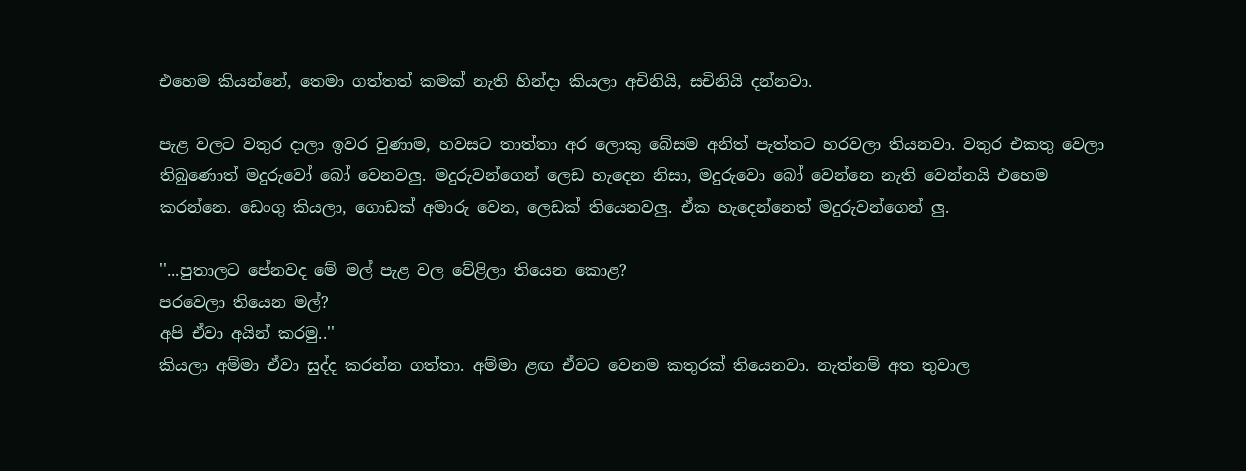එහෙම කියන්නේ, තෙමා ගත්තත් කමක් නැති හින්දා කියලා අචිනියි, සචිනියි දන්නවා.

පැළ වලට වතුර දාලා ඉවර වුණාම, හවසට තාත්තා අර ලොකු බේසම අනිත් පැත්තට හරවලා තියනවා. වතුර එකතු වෙලා තිබුණොත් මදුරුවෝ බෝ වෙනවලු. මදුරුවන්ගෙන් ලෙඩ හැදෙන නිසා, මදුරුවො බෝ වෙන්නෙ නැති වෙන්නයි එහෙම කරන්නෙ. ඩෙංගු කියලා, ගොඩක් අමාරු වෙන, ලෙඩක් තියෙනවලු. ඒක හැදෙන්නෙත් මදුරුවන්ගෙන් ලු.

''...පුතාලට පේනවද මේ මල් පැළ වල වේළිලා තියෙන කොළ?
පරවෙලා තියෙන මල්?
අපි ඒවා අයින් කරමු..''
කියලා අම්මා ඒවා සුද්ද කරන්න ගත්තා. අම්මා ළඟ ඒවට වෙනම කතුරක් තියෙනවා. නැත්නම් අත තුවාල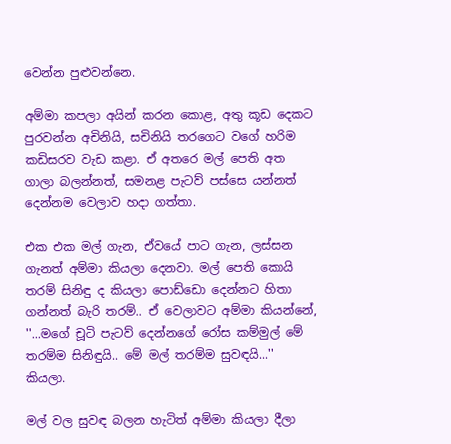වෙන්න පුළුවන්නෙ.

අම්මා කපලා අයින් කරන කොළ, අතු කූඩ දෙකට පුරවන්න අචිනියි, සචිනියි තරගෙට වගේ හරිම කඩිසරව වැඩ කළා. ඒ අතරෙ මල් පෙති අත ගාලා බලන්නත්, සමනළ පැටව් පස්සෙ යන්නත් දෙන්නම වෙලාව හදා ගත්තා.

එක එක මල් ගැන, ඒවයේ පාට ගැන, ලස්සන ගැනත් අම්මා කියලා දෙනවා. මල් පෙති කොයි තරම් සිනිඳු ද කියලා පොඩ්ඩො දෙන්නට හිතා ගන්නත් බැරි තරම්.. ඒ වෙලාවට අම්මා කියන්නේ,
''...මගේ චූටි පැටව් දෙන්නගේ රෝස කම්මුල් මේ තරම්ම සිනිඳුයි.. මේ මල් තරම්ම සුවඳයි...'' කියලා.

මල් වල සුවඳ බලන හැටිත් අම්මා කියලා දීලා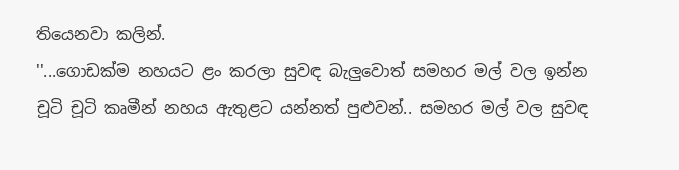තියෙනවා කලින්.
''...ගොඩක්ම නහයට ළං කරලා සුවඳ බැලුවොත් සමහර මල් වල ඉන්න චූටි චූටි කෘමීන් නහය ඇතුළට යන්නත් පුළුවන්.. සමහර මල් වල සුවඳ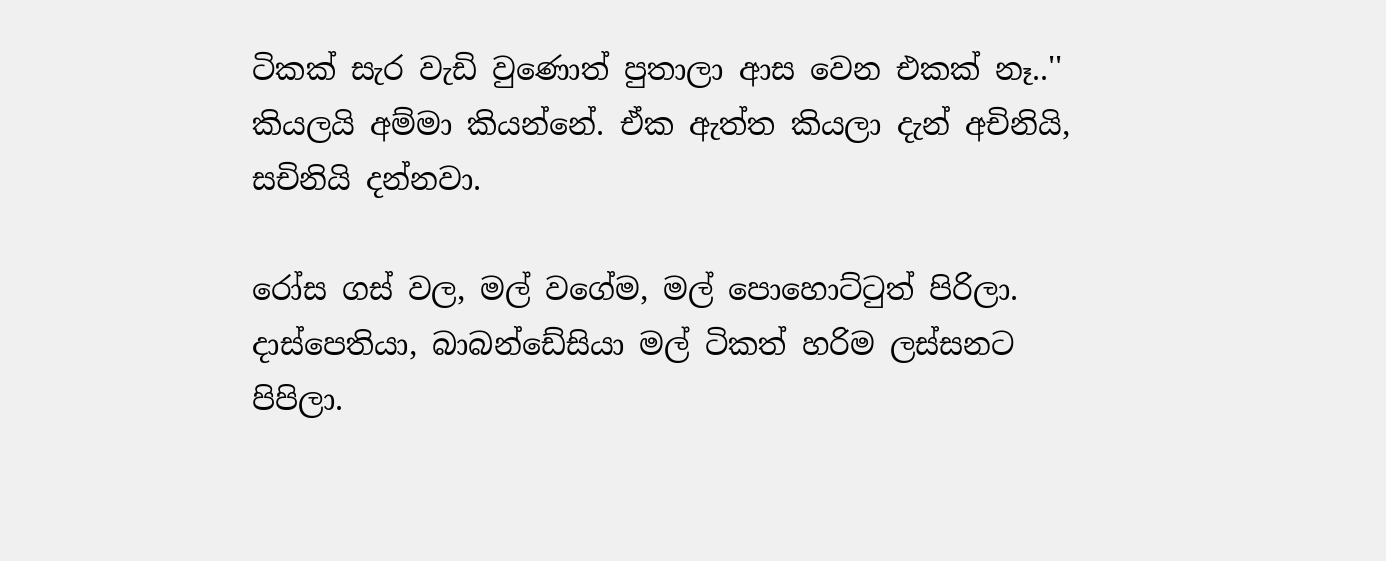ටිකක් සැර වැඩි වුණොත් පුතාලා ආස වෙන එකක් නෑ..'' කියලයි අම්මා කියන්නේ. ඒක ඇත්ත කියලා දැන් අචිනියි, සචිනියි දන්නවා.

රෝස ගස් වල, මල් වගේම, මල් පොහොට්ටුත් පිරිලා.
දාස්පෙතියා, බාබන්ඩේසියා මල් ටිකත් හරිම ලස්සනට පිපිලා.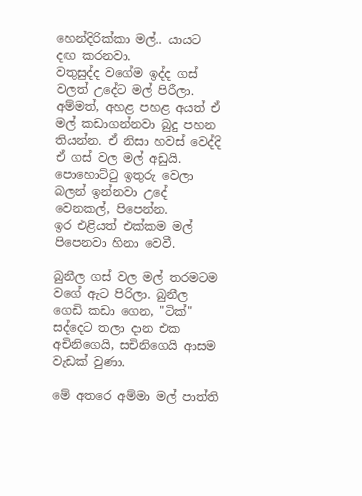හෙන්දිරික්කා මල්.. යායට දඟ කරනවා.
වතුසුද්ද වගේම ඉද්ද ගස් වලත් උදේට මල් පිරීලා. අම්මත්, අහළ පහළ අයත් ඒ මල් කඩාගන්නවා බුදු පහන තියන්න. ඒ නිසා හවස් වෙද්දි ඒ ගස් වල මල් අඩුයි. පොහොට්ටු ඉතුරු වෙලා බලන් ඉන්නවා උදේ වෙනකල්, පිපෙන්න.
ඉර එළියත් එක්කම මල් පිපෙනවා හිනා වෙවී.

බුනීල ගස් වල මල් තරමටම වගේ ඇට පිරිලා. බුනීල ගෙඩි කඩා ගෙන, "ටික්" සද්දෙට තලා දාන එක අචිනිගෙයි, සචිනිගෙයි ආසම වැඩක් වුණා.

මේ අතරෙ අම්මා මල් පාත්ති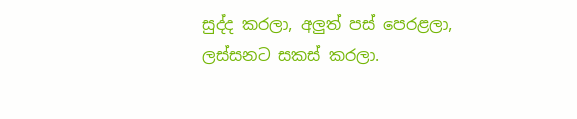සුද්ද කරලා, අලුත් පස් පෙරළලා, ලස්සනට සකස් කරලා.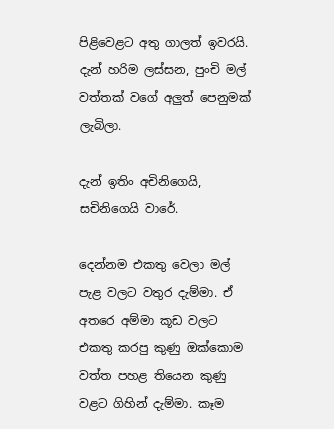පිළිවෙළට අතු ගාලත් ඉවරයි.
දැන් හරිම ලස්සන, පුංචි මල් වත්තක් වගේ අලුත් පෙනුමක් ලැබිලා.

දැන් ඉතිං අචිනිගෙයි, සචිනිගෙයි වාරේ.

දෙන්නම එකතු වෙලා මල් පැළ වලට වතුර දැම්මා. ඒ අතරෙ අම්මා කූඩ වලට එකතු කරපු කුණු ඔක්කොම වත්ත පහළ තියෙන කුණු වළට ගිහින් දැම්මා. කෑම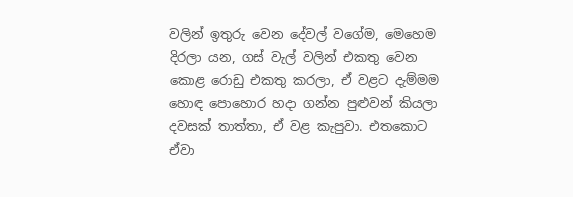වලින් ඉතුරු වෙන දේවල් වගේම, මෙහෙම දිරලා යන, ගස් වැල් වලින් එකතු වෙන කොළ රොඩු එකතු කරලා, ඒ වළට දැම්මම හොඳ පොහොර හදා ගන්න පුළුවන් කියලා දවසක් තාත්තා, ඒ වළ කැපුවා. එතකොට ඒවා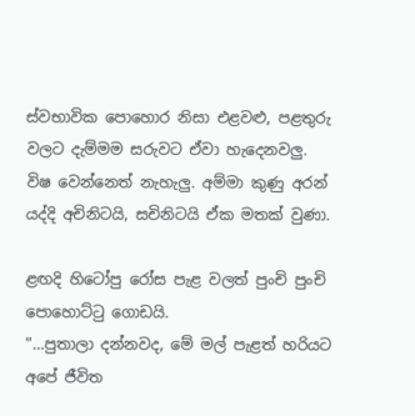ස්වභාවික පොහොර නිසා එළවළු, පළතුරු වලට දැම්මම සරුවට ඒවා හැදෙනවලු. විෂ වෙන්නෙත් නැහැලු. අම්මා කුණු අරන් යද්දි අචිනිටයි, සචිනිටයි ඒක මතක් වුණා.

ළඟදි හිටෝපු රෝස පැළ වලත් පුංචි පුංචි පොහොට්ටු ගොඩයි.
''...පුතාලා දන්නවද, මේ මල් පැළත් හරියට අපේ ජීවිත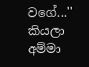වගේ...'' කියලා අම්මා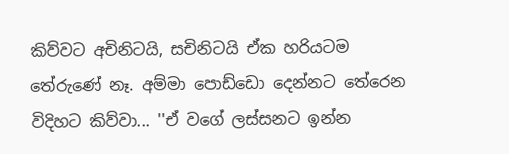කිව්වට අචිනිටයි, සචිනිටයි ඒක හරියටම තේරුණේ නෑ. අම්මා පොඩ්ඩො දෙන්නට තේරෙන විදිහට කිව්වා... ''ඒ වගේ ලස්සනට ඉන්න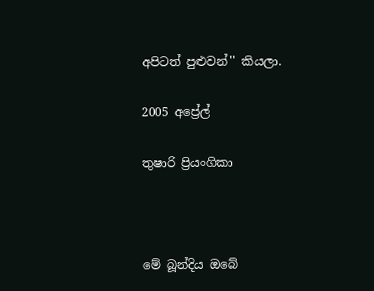අපිටත් පුළුවන්'' කියලා.

2005 අප්‍රේල්

තුෂාරි ප්‍රියංගිකා



මේ බූන්දිය ඔබේ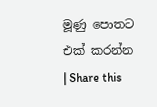මූණු පොතට එක් කරන්න | Share this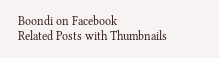Boondi on Facebook
Related Posts with Thumbnails